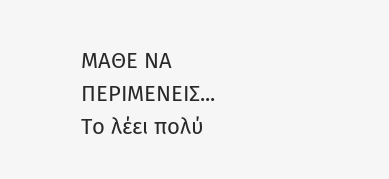ΜΑΘΕ ΝΑ ΠΕΡΙΜΕΝΕΙΣ...
Το λέει πολύ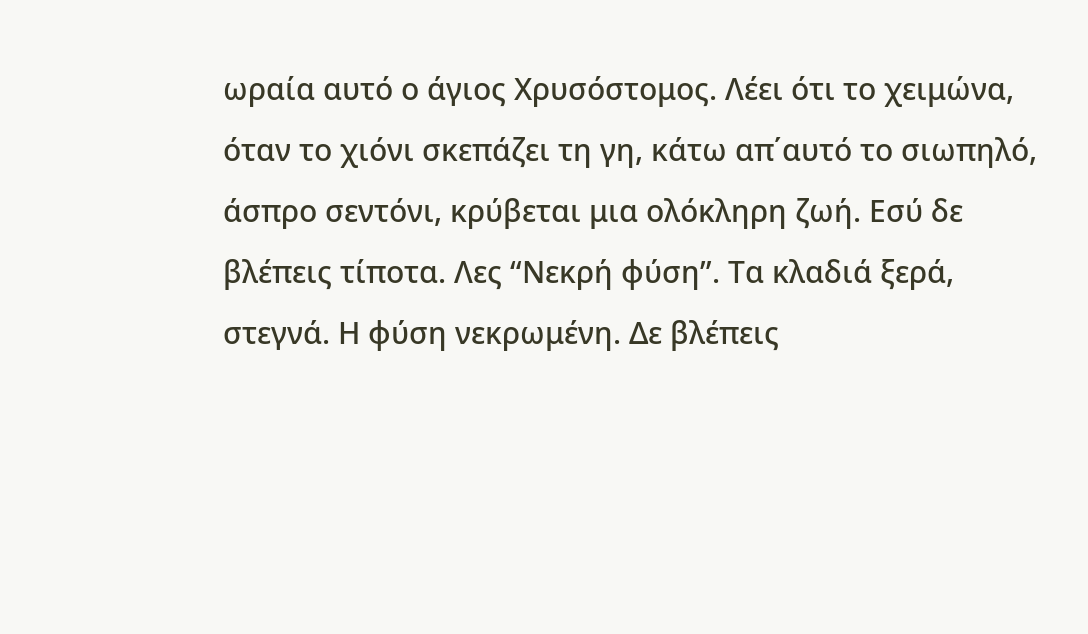ωραία αυτό ο άγιος Χρυσόστομος. Λέει ότι το χειμώνα, όταν το χιόνι σκεπάζει τη γη, κάτω απ΄αυτό το σιωπηλό, άσπρο σεντόνι, κρύβεται μια ολόκληρη ζωή. Εσύ δε βλέπεις τίποτα. Λες “Νεκρή φύση”. Τα κλαδιά ξερά, στεγνά. Η φύση νεκρωμένη. Δε βλέπεις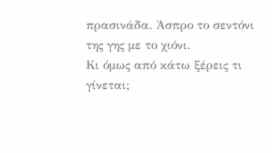πρασινάδα. Άσπρο το σεντόνι της γης με το χιόνι.
Κι όμως από κάτω ξέρεις τι γίνεται;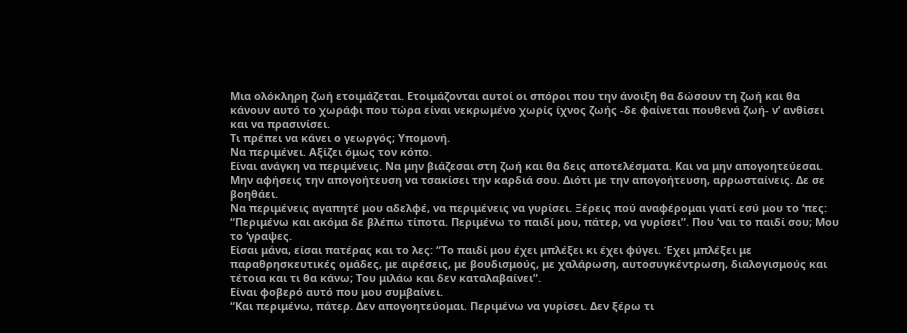Μια ολόκληρη ζωή ετοιμάζεται. Ετοιμάζονται αυτοί οι σπόροι που την άνοιξη θα δώσουν τη ζωή και θα κάνουν αυτό το χωράφι που τώρα είναι νεκρωμένο χωρίς ίχνος ζωής -δε φαίνεται πουθενά ζωή- ν’ ανθίσει και να πρασινίσει.
Τι πρέπει να κάνει ο γεωργός; Υπομονή.
Να περιμένει. Αξίζει όμως τον κόπο.
Είναι ανάγκη να περιμένεις. Να μην βιάζεσαι στη ζωή και θα δεις αποτελέσματα. Και να μην απογοητεύεσαι. Μην αφήσεις την απογοήτευση να τσακίσει την καρδιά σου. Διότι με την απογοήτευση, αρρωσταίνεις. Δε σε βοηθάει.
Να περιμένεις αγαπητέ μου αδελφέ, να περιμένεις να γυρίσει. Ξέρεις πού αναφέρομαι γιατί εσύ μου το ‘πες: “Περιμένω και ακόμα δε βλέπω τίποτα. Περιμένω το παιδί μου, πάτερ, να γυρίσει”. Που ‘ναι το παιδί σου; Μου το ‘γραψες.
Είσαι μάνα, είσαι πατέρας και το λες: “Το παιδί μου έχει μπλέξει κι έχει φύγει. Έχει μπλέξει με παραθρησκευτικές ομάδες, με αιρέσεις, με βουδισμούς, με χαλάρωση, αυτοσυγκέντρωση, διαλογισμούς και τέτοια και τι θα κάνω; Του μιλάω και δεν καταλαβαίνει”.
Είναι φοβερό αυτό που μου συμβαίνει.
“Και περιμένω, πάτερ. Δεν απογοητεύομαι. Περιμένω να γυρίσει. Δεν ξέρω τι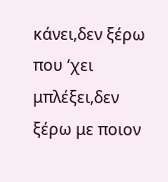κάνει,δεν ξέρω που ‘χει μπλέξει,δεν ξέρω με ποιον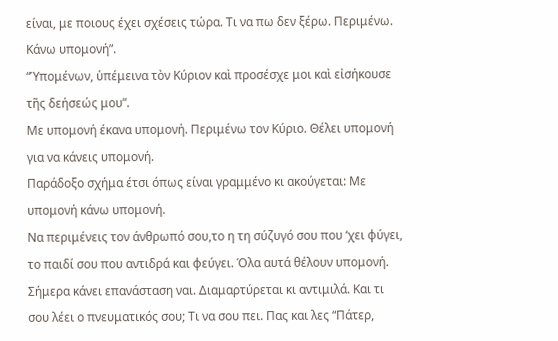είναι, με ποιους έχει σχέσεις τώρα. Τι να πω δεν ξέρω. Περιμένω. Κάνω υπομονή”.
“Ὑπομένων, ὑπέμεινα τὸν Κύριον καὶ προσέσχε μοι καὶ εἰσήκουσε τῆς δεήσεώς μου”.
Με υπομονή έκανα υπομονή. Περιμένω τον Κύριο. Θέλει υπομονή για να κάνεις υπομονή.
Παράδοξο σχήμα έτσι όπως είναι γραμμένο κι ακούγεται: Με υπομονή κάνω υπομονή.
Να περιμένεις τον άνθρωπό σου,το η τη σύζυγό σου που ‘χει φύγει, το παιδί σου που αντιδρά και φεύγει. Όλα αυτά θέλουν υπομονή.
Σήμερα κάνει επανάσταση ναι. Διαμαρτύρεται κι αντιμιλά. Και τι σου λέει ο πνευματικός σου; Τι να σου πει. Πας και λες “Πάτερ,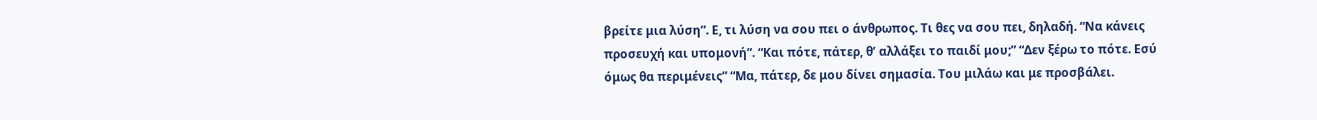βρείτε μια λύση”. Ε, τι λύση να σου πει ο άνθρωπος. Τι θες να σου πει, δηλαδή. “Να κάνεις προσευχή και υπομονή”. “Και πότε, πάτερ, θ’ αλλάξει το παιδί μου;” “Δεν ξέρω το πότε. Εσύ όμως θα περιμένεις” “Μα, πάτερ, δε μου δίνει σημασία. Του μιλάω και με προσβάλει.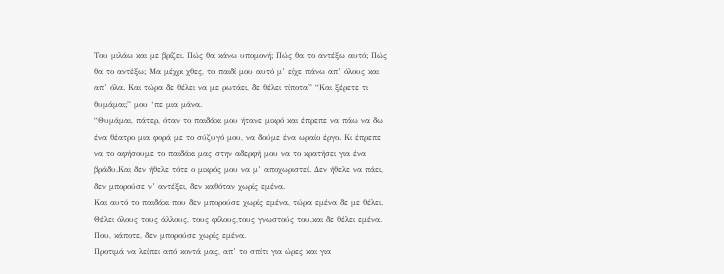Του μιλάω και με βρίζει. Πώς θα κάνω υπομονή; Πώς θα το αντέξω αυτό; Πώς θα το αντέξω; Μα μέχρι χθες, το παιδί μου αυτό μ’ είχε πάνω απ’ όλους και απ’ όλα. Και τώρα δε θέλει να με ρωτάει, δε θέλει τίποτα” “Και ξέρετε τι θυμάμαι;” μου ‘πε μια μάνα.
“Θυμάμαι, πάτερ, όταν το παιδάκι μου ήτανε μικρό και έπρεπε να πάω να δω ένα θέατρο μια φορά με το σύζυγό μου, να δούμε ένα ωραίο έργο. Κι έπρεπε να το αφήσουμε το παιδάκι μας στην αδερφή μου να το κρατήσει για ένα βράδυ.Και δεν ήθελε τότε ο μικρός μου να μ’ αποχωριστεί. Δεν ήθελε να πάει, δεν μπορούσε ν’ αντέξει, δεν καθόταν χωρίς εμένα.
Και αυτό το παιδάκι που δεν μπορούσε χωρίς εμένα, τώρα εμένα δε με θέλει. Θέλει όλους τους άλλους, τους φίλους,τους γνωστούς του,και δε θέλει εμένα. Που, κάποτε, δεν μπορούσε χωρίς εμένα.
Προτιμά να λείπει από κοντά μας, απ’ το σπίτι για ώρες και για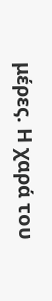μέρες. Η χαρά του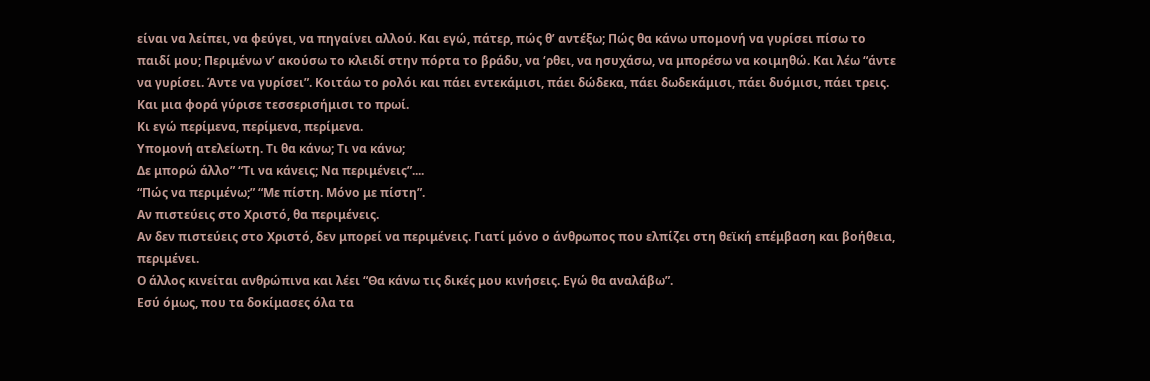είναι να λείπει, να φεύγει, να πηγαίνει αλλού. Και εγώ, πάτερ, πώς θ’ αντέξω; Πώς θα κάνω υπομονή να γυρίσει πίσω το παιδί μου; Περιμένω ν’ ακούσω το κλειδί στην πόρτα το βράδυ, να ‘ρθει, να ησυχάσω, να μπορέσω να κοιμηθώ. Και λέω “άντε να γυρίσει. Άντε να γυρίσει”. Κοιτάω το ρολόι και πάει εντεκάμισι, πάει δώδεκα, πάει δωδεκάμισι, πάει δυόμισι, πάει τρεις. Και μια φορά γύρισε τεσσερισήμισι το πρωί.
Κι εγώ περίμενα, περίμενα, περίμενα.
Υπομονή ατελείωτη. Τι θα κάνω; Τι να κάνω;
Δε μπορώ άλλο” “Τι να κάνεις; Να περιμένεις”....
“Πώς να περιμένω;” “Με πίστη. Μόνο με πίστη”.
Αν πιστεύεις στο Χριστό, θα περιμένεις.
Αν δεν πιστεύεις στο Χριστό, δεν μπορεί να περιμένεις. Γιατί μόνο ο άνθρωπος που ελπίζει στη θεϊκή επέμβαση και βοήθεια, περιμένει.
Ο άλλος κινείται ανθρώπινα και λέει “Θα κάνω τις δικές μου κινήσεις. Εγώ θα αναλάβω”.
Εσύ όμως, που τα δοκίμασες όλα τα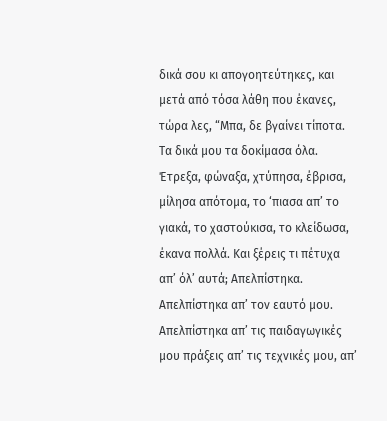δικά σου κι απογοητεύτηκες, και μετά από τόσα λάθη που έκανες, τώρα λες, “Μπα, δε βγαίνει τίποτα. Τα δικά μου τα δοκίμασα όλα. Έτρεξα, φώναξα, χτύπησα, έβρισα, μίλησα απότομα, το ‘πιασα απ’ το γιακά, το χαστούκισα, το κλείδωσα, έκανα πολλά. Και ξέρεις τι πέτυχα απ’ όλ’ αυτά; Απελπίστηκα.
Απελπίστηκα απ’ τον εαυτό μου.
Απελπίστηκα απ’ τις παιδαγωγικές μου πράξεις απ’ τις τεχνικές μου, απ’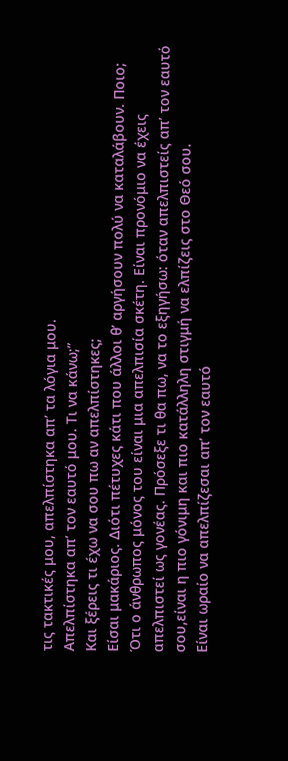τις τακτικές μου, απελπίστηκα απ’ τα λόγια μου.
Απελπίστηκα απ’ τον εαυτό μου. Τι να κάνω;”
Και ξέρεις τι έχω να σου πω αν απελπίστηκες;
Είσαι μακάριος. Διότι πέτυχες κάτι που άλλοι θ’ αργήσουν πολύ να καταλάβουν. Ποιο;
Ότι ο άνθρωπος μόνος του είναι μια απελπισία σκέτη. Είναι προνόμιο να έχεις απελπιστεί ως γονέας. Πρόσεξε τι θα πω, να το εξηγήσω: όταν απελπιστείς απ’ τον εαυτό σου,είναι η πιο γόνιμη και πιο κατάλληλη στιγμή να ελπίζεις στο Θεό σου.
Είναι ωραίο να απελπίζεσαι απ’ τον εαυτό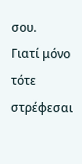σου.
Γιατί μόνο τότε στρέφεσαι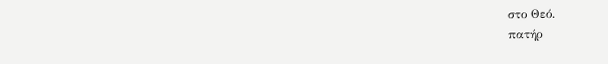στο Θεό.
πατήρ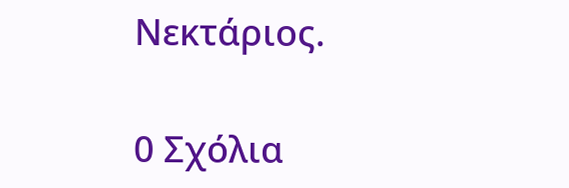Νεκτάριος.

0 Σχόλια